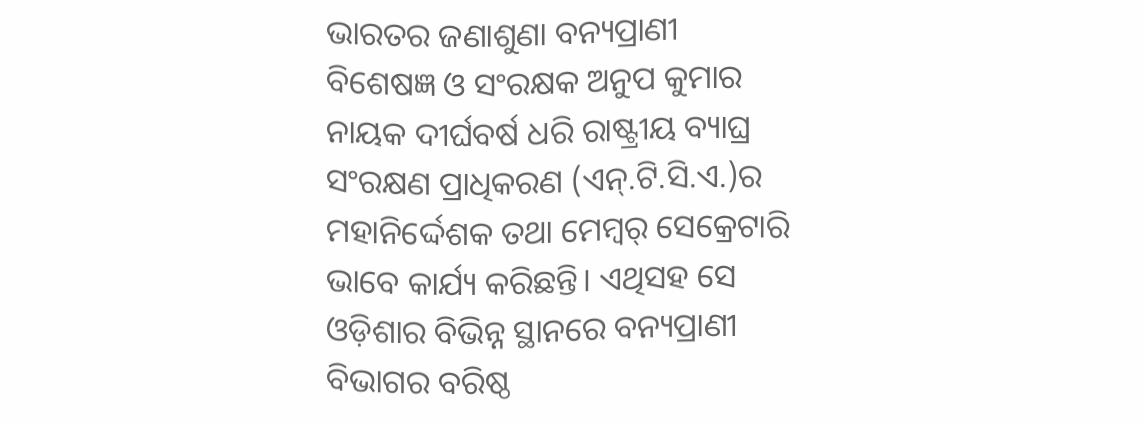ଭାରତର ଜଣାଶୁଣା ବନ୍ୟପ୍ରାଣୀ ବିଶେଷଜ୍ଞ ଓ ସଂରକ୍ଷକ ଅନୁପ କୁମାର ନାୟକ ଦୀର୍ଘବର୍ଷ ଧରି ରାଷ୍ଟ୍ରୀୟ ବ୍ୟାଘ୍ର ସଂରକ୍ଷଣ ପ୍ରାଧିକରଣ (ଏନ୍.ଟି.ସି.ଏ.)ର ମହାନିର୍ଦ୍ଦେଶକ ତଥା ମେମ୍ବର୍ ସେକ୍ରେଟାରି ଭାବେ କାର୍ଯ୍ୟ କରିଛନ୍ତି। ଏଥିସହ ସେ ଓଡ଼ିଶାର ବିଭିନ୍ନ ସ୍ଥାନରେ ବନ୍ୟପ୍ରାଣୀ ବିଭାଗର ବରିଷ୍ଠ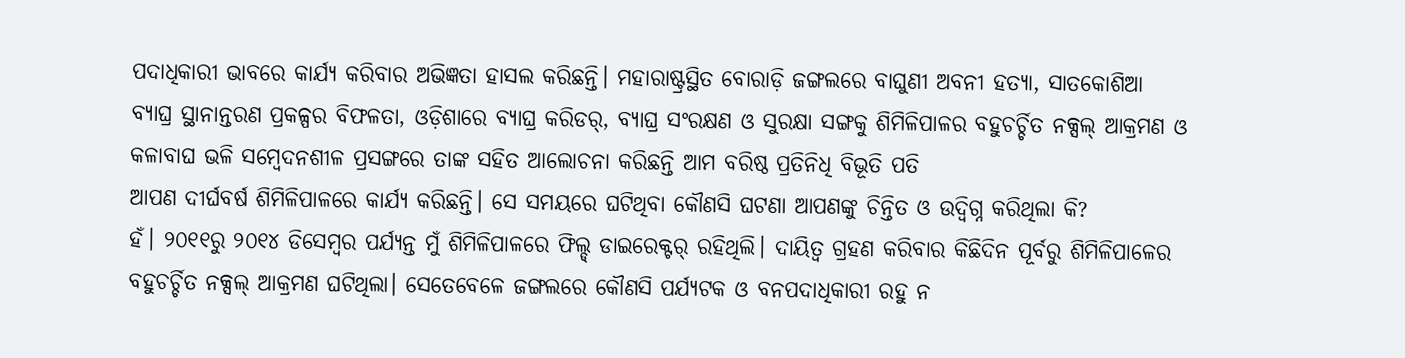ପଦାଧିକାରୀ ଭାବରେ କାର୍ଯ୍ୟ କରିବାର ଅଭିଜ୍ଞତା ହାସଲ କରିଛନ୍ତି। ମହାରାଷ୍ଟ୍ରସ୍ଥିତ ବୋରାଡ଼ି ଜଙ୍ଗଲରେ ବାଘୁଣୀ ଅବନୀ ହତ୍ୟା, ସାତକୋଶିଆ ବ୍ୟାଘ୍ର ସ୍ଥାନାନ୍ତରଣ ପ୍ରକଳ୍ପର ବିଫଳତା, ଓଡ଼ିଶାରେ ବ୍ୟାଘ୍ର କରିଡର୍, ବ୍ୟାଘ୍ର ସଂରକ୍ଷଣ ଓ ସୁରକ୍ଷା ସଙ୍ଗକୁ ଶିମିଳିପାଳର ବହୁଚର୍ଚ୍ଚିତ ନକ୍ସଲ୍ ଆକ୍ରମଣ ଓ କଳାବାଘ ଭଳି ସମ୍ବେଦନଶୀଳ ପ୍ରସଙ୍ଗରେ ତାଙ୍କ ସହିତ ଆଲୋଚନା କରିଛନ୍ତି ଆମ ବରିଷ୍ଠ ପ୍ରତିନିଧି ବିଭୂତି ପତି
ଆପଣ ଦୀର୍ଘବର୍ଷ ଶିମିଳିପାଳରେ କାର୍ଯ୍ୟ କରିଛନ୍ତି। ସେ ସମୟରେ ଘଟିଥିବା କୌଣସି ଘଟଣା ଆପଣଙ୍କୁ ଚିନ୍ତିତ ଓ ଉଦ୍ବିଗ୍ନ କରିଥିଲା କି?
ହଁ। ୨୦୧୧ରୁ ୨୦୧୪ ଡିସେମ୍ବର ପର୍ଯ୍ୟନ୍ତ ମୁଁ ଶିମିଳିପାଳରେ ଫିଲ୍ଡ୍ ଡାଇରେକ୍ଟର୍ ରହିଥିଲି। ଦାୟିତ୍ବ ଗ୍ରହଣ କରିବାର କିଛିଦିନ ପୂର୍ବରୁ ଶିମିଳିପାଳେର ବହୁଚର୍ଚ୍ଚିତ ନକ୍ସଲ୍ ଆକ୍ରମଣ ଘଟିଥିଲା। ସେତେବେଳେ ଜଙ୍ଗଲରେ କୌଣସି ପର୍ଯ୍ୟଟକ ଓ ବନପଦାଧିକାରୀ ରହୁ ନ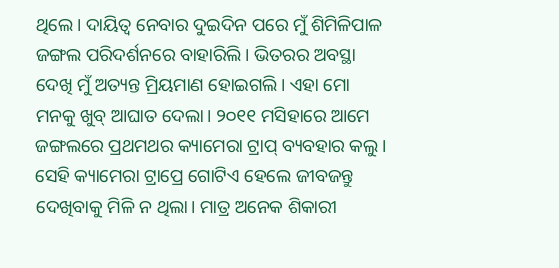ଥିଲେ। ଦାୟିତ୍ବ ନେବାର ଦୁଇଦିନ ପରେ ମୁଁ ଶିମିଳିପାଳ ଜଙ୍ଗଲ ପରିଦର୍ଶନରେ ବାହାରିଲି। ଭିତରର ଅବସ୍ଥା ଦେଖି ମୁଁ ଅତ୍ୟନ୍ତ ମ୍ରିୟମାଣ ହୋଇଗଲି। ଏହା ମୋ ମନକୁ ଖୁବ୍ ଆଘାତ ଦେଲା। ୨୦୧୧ ମସିହାରେ ଆମେ ଜଙ୍ଗଲରେ ପ୍ରଥମଥର କ୍ୟାମେରା ଟ୍ରାପ୍ ବ୍ୟବହାର କଲୁ। ସେହି କ୍ୟାମେରା ଟ୍ରାପ୍ରେ ଗୋଟିଏ ହେଲେ ଜୀବଜନ୍ତୁ ଦେଖିବାକୁ ମିଳି ନ ଥିଲା। ମାତ୍ର ଅନେକ ଶିକାରୀ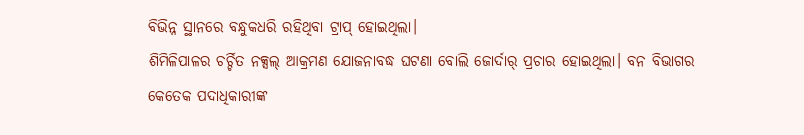ବିଭିନ୍ନ ସ୍ଥାନରେ ବନ୍ଧୁକଧରି ରହିଥିବା ଟ୍ରାପ୍ ହୋଇଥିଲା।
ଶିମିଳିପାଳର ଚର୍ଚ୍ଚିତ ନକ୍ସଲ୍ ଆକ୍ରମଣ ଯୋଜନାବଦ୍ଧ ଘଟଣା ବୋଲି ଜୋର୍ଦାର୍ ପ୍ରଚାର ହୋଇଥିଲା। ବନ ବିଭାଗର କେତେକ ପଦାଧିକାରୀଙ୍କ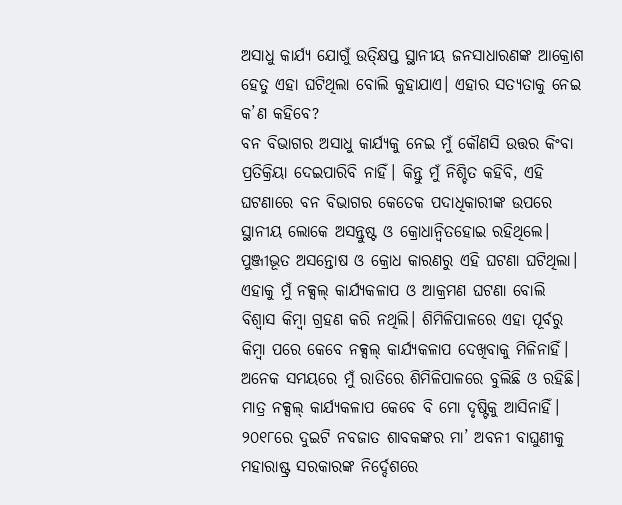ଅସାଧୁ କାର୍ଯ୍ୟ ଯୋଗୁଁ ଉତ୍କ୍ଷିପ୍ତ ସ୍ଥାନୀୟ ଜନସାଧାରଣଙ୍କ ଆକ୍ରୋଶ ହେତୁ ଏହା ଘଟିଥିଲା ବୋଲି କୁହାଯାଏ। ଏହାର ସତ୍ୟତାକୁ ନେଇ କ’ଣ କହିବେ?
ବନ ବିଭାଗର ଅସାଧୁ କାର୍ଯ୍ୟକୁ ନେଇ ମୁଁ କୌଣସି ଉତ୍ତର କିଂବା ପ୍ରତିକ୍ରିୟା ଦେଇପାରିବି ନାହିଁ। କିନ୍ତୁ ମୁଁ ନିଶ୍ଚିତ କହିବି, ଏହି ଘଟଣାରେ ବନ ବିଭାଗର କେତେକ ପଦାଧିକାରୀଙ୍କ ଉପରେ ସ୍ଥାନୀୟ ଲୋକେ ଅସନ୍ତୁଷ୍ଟ ଓ କ୍ରୋଧାନ୍ବିତହୋଇ ରହିଥିଲେ। ପୁଞ୍ଜୀଭୂତ ଅସନ୍ତୋଷ ଓ କ୍ରୋଧ କାରଣରୁ ଏହି ଘଟଣା ଘଟିଥିଲା। ଏହାକୁ ମୁଁ ନକ୍ସଲ୍ କାର୍ଯ୍ୟକଳାପ ଓ ଆକ୍ରମଣ ଘଟଣା ବୋଲି ବିଶ୍ବାସ କିମ୍ବା ଗ୍ରହଣ କରି ନଥିଲି। ଶିମିଳିପାଳରେ ଏହା ପୂର୍ବରୁ କିମ୍ବା ପରେ କେବେ ନକ୍ସଲ୍ କାର୍ଯ୍ୟକଳାପ ଦେଖିବାକୁ ମିଳିନାହିଁ। ଅନେକ ସମୟରେ ମୁଁ ରାତିରେ ଶିମିଳିପାଳରେ ବୁଲିଛି ଓ ରହିଛି। ମାତ୍ର ନକ୍ସଲ୍ କାର୍ଯ୍ୟକଳାପ କେବେ ବି ମୋ ଦୃଷ୍ଟିକୁ ଆସିନାହିଁ।
୨୦୧୮ରେ ଦୁଇଟି ନବଜାତ ଶାବକଙ୍କର ମା’ ଅବନୀ ବାଘୁଣୀକୁ ମହାରାଷ୍ଟ୍ର ସରକାରଙ୍କ ନିର୍ଦ୍ଦେଶରେ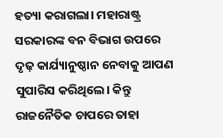ହତ୍ୟା କରାଗଲା। ମହାରାଷ୍ଟ୍ର ସରକାରଙ୍କ ବନ ବିଭାଗ ଉପରେ ଦୃଢ଼ କାର୍ଯ୍ୟାନୁଷ୍ଠାନ ନେବାକୁ ଆପଣ ସୁପାରିସ କରିଥିଲେ। କିନ୍ତୁ ରାଜନୈତିକ ଚାପରେ ତାହା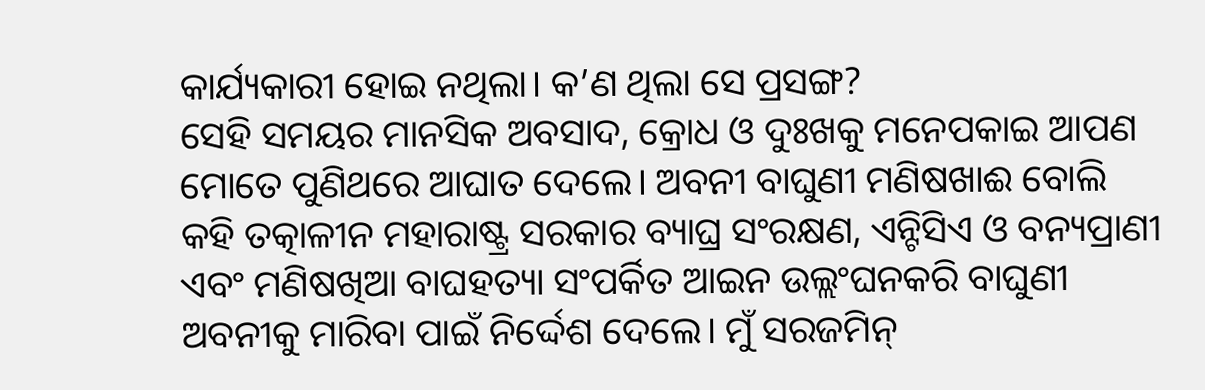କାର୍ଯ୍ୟକାରୀ ହୋଇ ନଥିଲା। କ’ଣ ଥିଲା ସେ ପ୍ରସଙ୍ଗ?
ସେହି ସମୟର ମାନସିକ ଅବସାଦ, କ୍ରୋଧ ଓ ଦୁଃଖକୁ ମନେପକାଇ ଆପଣ ମୋତେ ପୁଣିଥରେ ଆଘାତ ଦେଲେ। ଅବନୀ ବାଘୁଣୀ ମଣିଷଖାଈ ବୋଲି କହି ତତ୍କାଳୀନ ମହାରାଷ୍ଟ୍ର ସରକାର ବ୍ୟାଘ୍ର ସଂରକ୍ଷଣ, ଏନ୍ଟିସିଏ ଓ ବନ୍ୟପ୍ରାଣୀ ଏବଂ ମଣିଷଖିଆ ବାଘହତ୍ୟା ସଂପର୍କିତ ଆଇନ ଉଲ୍ଲଂଘନକରି ବାଘୁଣୀ ଅବନୀକୁ ମାରିବା ପାଇଁ ନିର୍ଦ୍ଦେଶ ଦେଲେ। ମୁଁ ସରଜମିନ୍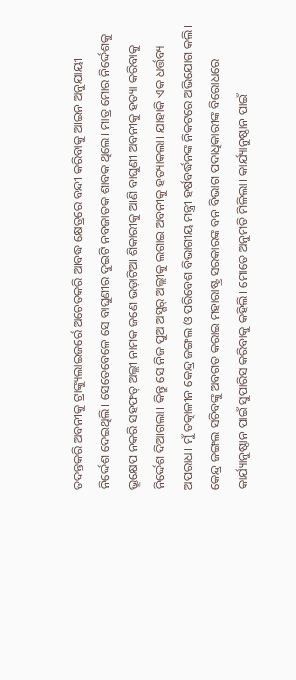ତଦନ୍ତକରି ଅବନୀକୁ ଟ୍ରାଙ୍କ୍ୟୁଲାଇଜର୍ରେ ଅଚେତକରି ଆବଦ୍ଧ କ୍ଷେତ୍ରରେ ବନ୍ଦୀ କରିବାକୁ ଆଇନ ଅନୁଯାୟୀ ନିର୍ଦ୍ଦେଶ ଦେଇଥିଲି। ସେତେବେଳେ ସେ ବାଘୁଣୀର ଦୁଇଟି ନବଜାତକ ଶାବକ ଥିଲେ। ମାତ୍ର ମୋର ନିର୍ଦ୍ଦେଶକୁ ଭ୍ରୂକ୍ଷେପ ନକରି ସହଫତ୍ ଅଲ୍ଲୀ ନାମକ ଜଣେ ଭଡ଼ାଟିଆ ଶିକାରୀକୁ ଆଣି ବାଘୁଣୀ ଅବନୀକୁ ହତ୍ୟା କରିବାକୁ ନିର୍ଦ୍ଦେଶ ଦିଆଗଲା। କିନ୍ତୁ ସେ ନିଜ ପୁଅ ଅସ୍ଗର୍ ଅଲ୍ଲୀକୁ ଲଗାଇ ଅବନୀକୁ ହତ୍ୟାକଲା। ଯାହାକି ଏକ ଧର୍ତ୍ତବ୍ୟ ଅପରାଧ। ମୁଁ ତତ୍କାଳୀନ କେନ୍ଦ୍ର ଜଙ୍ଗଲ ଓ ପରିବେଶ ବିଭାଗୀୟ ମନ୍ତ୍ରୀ ହର୍ଷବର୍ଦ୍ଧନଙ୍କ ନିକଟରେ ଅଭିଯୋଗ କଲି। କେନ୍ଦ୍ର ଜଙ୍ଗଲ ସଚିବଙ୍କୁ ଅବଗତ କରାଇ ମହାରାଷ୍ଟ୍ର ସରକାରଙ୍କ ବନ ବିଭାଗ ପଦାଧିକାରୀଙ୍କ ବିରୋଧରେ କାର୍ଯ୍ୟାନୁଷ୍ଠାନ ପାଇଁ ସୁପାରିସ କରିବାକୁ କହିଲି। ମୋତେ ଅନୁମତି ମିଳିଲା। କାର୍ଯ୍ୟାନୁଷ୍ଠାନ ପାଇଁ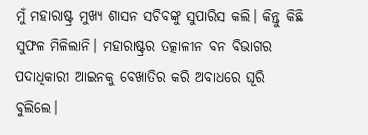ମୁଁ ମହାରାଷ୍ଟ୍ର ମୁଖ୍ୟ ଶାସନ ସଚିବଙ୍କୁ ସୁପାରିସ କଲି। କିନ୍ତୁ କିଛି ସୁଫଳ ମିଳିଲାନି। ମହାରାଷ୍ଟ୍ରର ତତ୍କାଳୀନ ବନ ବିଭାଗର ପଦାଧିକାରୀ ଆଇନକୁ ବେଖାତିର କରି ଅବାଧରେ ଘୂରି ବୁଲିଲେ।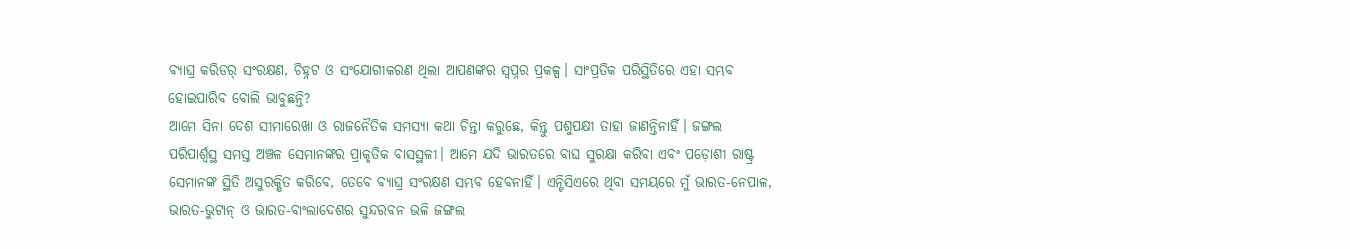ବ୍ୟାଘ୍ର କରିଡର୍ ସଂରକ୍ଷଣ, ଚିହ୍ନଟ ଓ ସଂଯୋଗୀକରଣ ଥିଲା ଆପଣଙ୍କର ସ୍ବପ୍ନର ପ୍ରକଳ୍ପ। ସାଂପ୍ରତିକ ପରିସ୍ଥିତିରେ ଏହା ସମ୍ଭବ ହୋଇପାରିବ ବୋଲି ଭାବୁଛନ୍ତି?
ଆମେ ସିନା ଦେଶ ସୀମାରେଖା ଓ ରାଜନୈତିକ ସମସ୍ୟା କଥା ଚିନ୍ତା କରୁଛେ, କିନ୍ତୁ ପଶୁପକ୍ଷୀ ତାହା ଜାଣନ୍ତିନାହିଁ। ଜଙ୍ଗଲ ପରିପାର୍ଶ୍ବସ୍ଥ ସମସ୍ତ ଅଞ୍ଚଳ ସେମାନଙ୍କର ପ୍ରାକୃତିକ ବାସସ୍ଥଳୀ। ଆମେ ଯଦି ଭାରତରେ ବାଘ ସୁରକ୍ଷା କରିବା ଏବଂ ପଡ଼ୋଶୀ ରାଷ୍ଟ୍ର ସେମାନଙ୍କ ସ୍ଥିତି ଅସୁରକ୍ଷିତ କରିବେ, ତେବେ ବ୍ୟାଘ୍ର ସଂରକ୍ଷଣ ସମ୍ଭବ ହେବନାହିଁ। ଏନ୍ଟିସିଏରେ ଥିବା ସମୟରେ ମୁଁ ଭାରତ-ନେପାଳ, ଭାରତ-ଭୁଟାନ୍ ଓ ଭାରତ-ବାଂଲାଦେଶର ସୁନ୍ଦରବନ ଭଳି ଜଙ୍ଗଲ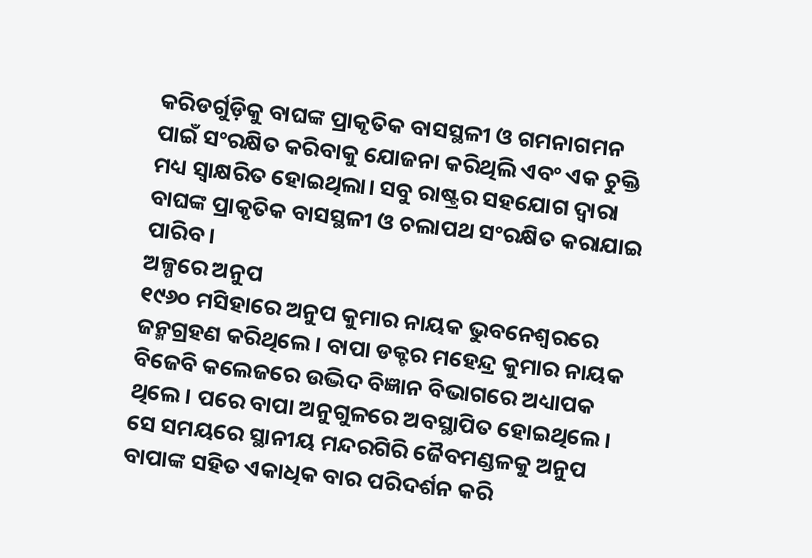କରିଡର୍ଗୁଡ଼ିକୁ ବାଘଙ୍କ ପ୍ରାକୃତିକ ବାସସ୍ଥଳୀ ଓ ଗମନାଗମନ ପାଇଁ ସଂରକ୍ଷିତ କରିବାକୁ ଯୋଜନା କରିଥିଲି ଏବଂ ଏକ ଚୁକ୍ତି ମଧ୍ୟ ସ୍ବାକ୍ଷରିତ ହୋଇଥିଲା। ସବୁ ରାଷ୍ଟ୍ରର ସହଯୋଗ ଦ୍ବାରା ବାଘଙ୍କ ପ୍ରାକୃତିକ ବାସସ୍ଥଳୀ ଓ ଚଲାପଥ ସଂରକ୍ଷିତ କରାଯାଇ ପାରିବ।
ଅଳ୍ପରେ ଅନୁପ
୧୯୬୦ ମସିହାରେ ଅନୁପ କୁମାର ନାୟକ ଭୁବନେଶ୍ୱରରେ ଜନ୍ମଗ୍ରହଣ କରିଥିଲେ। ବାପା ଡକ୍ଟର ମହେନ୍ଦ୍ର କୁମାର ନାୟକ ବିଜେବି କଲେଜରେ ଉଦ୍ଭିଦ ବିଜ୍ଞାନ ବିଭାଗରେ ଅଧ୍ୟାପକ ଥିଲେ। ପରେ ବାପା ଅନୁଗୁଳରେ ଅବସ୍ଥାପିତ ହୋଇଥିଲେ। ସେ ସମୟରେ ସ୍ଥାନୀୟ ମନ୍ଦରଗିରି ଜୈବମଣ୍ଡଳକୁ ଅନୁପ ବାପାଙ୍କ ସହିତ ଏକାଧିକ ବାର ପରିଦର୍ଶନ କରି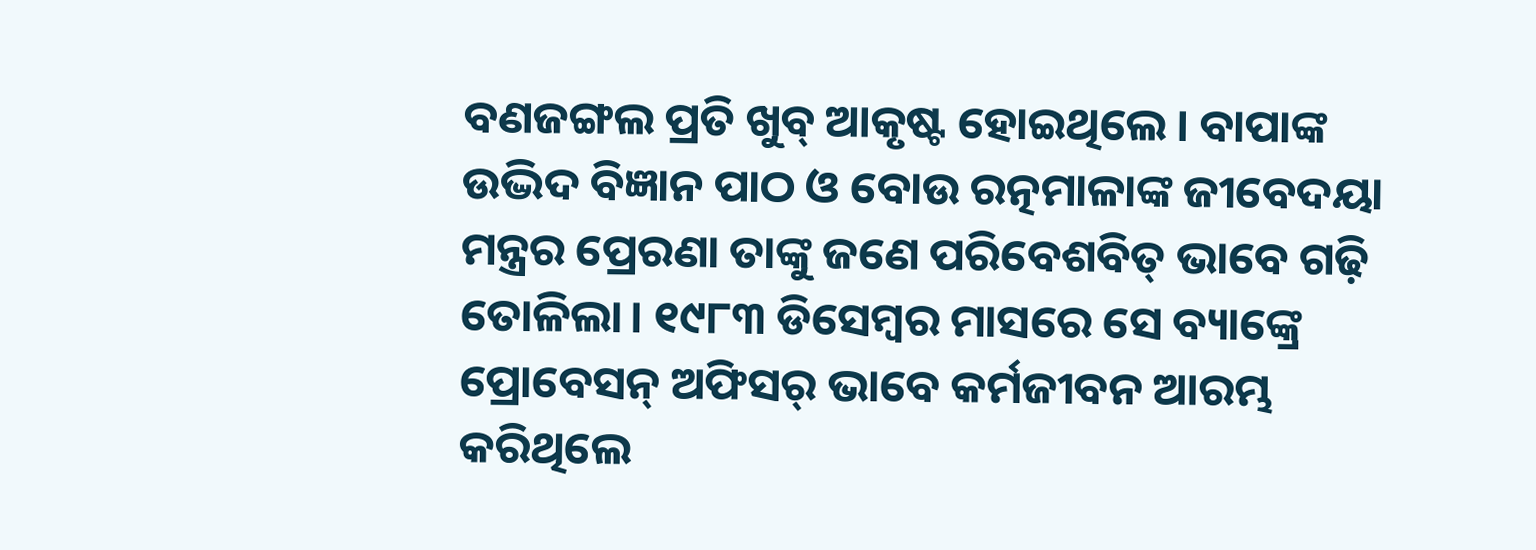ବଣଜଙ୍ଗଲ ପ୍ରତି ଖୁବ୍ ଆକୃଷ୍ଟ ହୋଇଥିଲେ। ବାପାଙ୍କ ଉଦ୍ଭିଦ ବିଜ୍ଞାନ ପାଠ ଓ ବୋଉ ରତ୍ନମାଳାଙ୍କ ଜୀବେଦୟା ମନ୍ତ୍ରର ପ୍ରେରଣା ତାଙ୍କୁ ଜଣେ ପରିବେଶବିତ୍ ଭାବେ ଗଢ଼ି ତୋଳିଲା। ୧୯୮୩ ଡିସେମ୍ବର ମାସରେ ସେ ବ୍ୟାଙ୍କ୍ରେ ପ୍ରୋବେସନ୍ ଅଫିସର୍ ଭାବେ କର୍ମଜୀବନ ଆରମ୍ଭ କରିଥିଲେ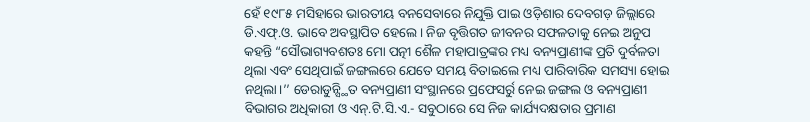ହେଁ ୧୯୮୫ ମସିହାରେ ଭାରତୀୟ ବନସେବାରେ ନିଯୁକ୍ତି ପାଇ ଓଡ଼ିଶାର ଦେବଗଡ଼ ଜିଲ୍ଲାରେ ଡି.ଏଫ୍.ଓ. ଭାବେ ଅବସ୍ଥାପିତ ହେଲେ। ନିଜ ବୃତ୍ତିଗତ ଜୀବନର ସଫଳତାକୁ ନେଇ ଅନୁପ କହନ୍ତି “ସୌଭାଗ୍ୟବଶତଃ ମୋ ପତ୍ନୀ ଶୈଳ ମହାପାତ୍ରଙ୍କର ମଧ୍ୟ ବନ୍ୟପ୍ରାଣୀଙ୍କ ପ୍ରତି ଦୁର୍ବଳତା ଥିଲା ଏବଂ ସେଥିପାଇଁ ଜଙ୍ଗଲରେ ଯେତେ ସମୟ ବିତାଇଲେ ମଧ୍ୟ ପାରିବାରିକ ସମସ୍ୟା ହୋଇ ନଥିଲା।’’ ଡେରାଡୁନ୍ସ୍ଥିତ ବନ୍ୟପ୍ରାଣୀ ସଂସ୍ଥାନରେ ପ୍ରଫେସର୍ରୁ ନେଇ ଜଙ୍ଗଲ ଓ ବନ୍ୟପ୍ରାଣୀ ବିଭାଗର ଅଧିକାରୀ ଓ ଏନ୍.ଟି.ସି.ଏ.- ସବୁଠାରେ ସେ ନିଜ କାର୍ଯ୍ୟଦକ୍ଷତାର ପ୍ରମାଣ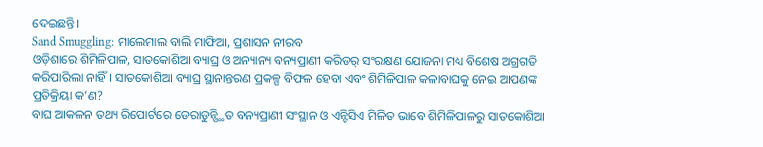ଦେଇଛନ୍ତି।
Sand Smuggling: ମାଲେମାଲ ବାଲି ମାଫିଆ, ପ୍ରଶାସନ ନୀରବ
ଓଡ଼ିଶାରେ ଶିମିଳିପାଳ, ସାତକୋଶିଆ ବ୍ୟାଘ୍ର ଓ ଅନ୍ୟାନ୍ୟ ବନ୍ୟପ୍ରାଣୀ କରିଡର୍ ସଂରକ୍ଷଣ ଯୋଜନା ମଧ୍ୟ ବିଶେଷ ଅଗ୍ରଗତି କରିପାରିଲା ନାହିଁ। ସାତକୋଶିଆ ବ୍ୟାଘ୍ର ସ୍ଥାନାନ୍ତରଣ ପ୍ରକଳ୍ପ ବିଫଳ ହେବା ଏବଂ ଶିମିଳିପାଳ କଳାବାଘକୁ ନେଇ ଆପଣଙ୍କ ପ୍ରତିକ୍ରିୟା କ’ଣ?
ବାଘ ଆକଳନ ତଥ୍ୟ ରିପୋର୍ଟରେ ଡେରାଡୁନ୍ସ୍ଥିତ ବନ୍ୟପ୍ରାଣୀ ସଂସ୍ଥାନ ଓ ଏନ୍ଟିସିଏ ମିଳିତ ଭାବେ ଶିମିଳିପାଳରୁ ସାତକୋଶିଆ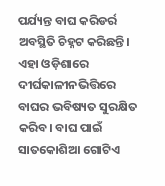ପର୍ଯ୍ୟନ୍ତ ବାଘ କରିଡର୍ର ଅବସ୍ଥିତି ଚିହ୍ନଟ କରିଛନ୍ତି। ଏହା ଓଡ଼ିଶାରେ ଦୀର୍ଘକାଳୀନଭିତ୍ତିରେ ବାଘର ଭବିଷ୍ୟତ ସୁରକ୍ଷିତ କରିବ। ବାଘ ପାଇଁ ସାତକୋଶିଆ ଗୋଟିଏ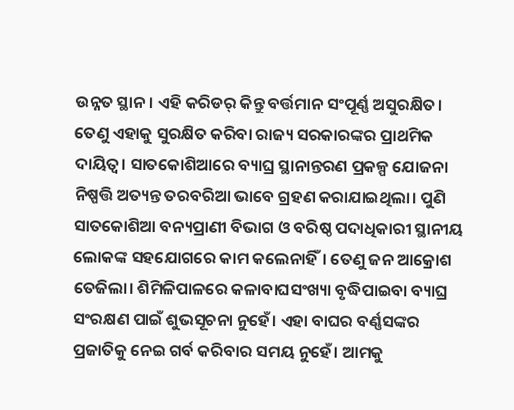ଉନ୍ନତ ସ୍ଥାନ। ଏହି କରିଡର୍ କିନ୍ତୁ ବର୍ତ୍ତମାନ ସଂପୂର୍ଣ୍ଣ ଅସୁରକ୍ଷିତ। ତେଣୁ ଏହାକୁ ସୁରକ୍ଷିତ କରିବା ରାଜ୍ୟ ସରକାରଙ୍କର ପ୍ରାଥମିକ ଦାୟିତ୍ବ। ସାତକୋଶିଆରେ ବ୍ୟାଘ୍ର ସ୍ଥାନାନ୍ତରଣ ପ୍ରକଳ୍ପ ଯୋଜନା ନିଷ୍ପତ୍ତି ଅତ୍ୟନ୍ତ ତରବରିଆ ଭାବେ ଗ୍ରହଣ କରାଯାଇଥିଲା। ପୁଣି ସାତକୋଶିଆ ବନ୍ୟପ୍ରାଣୀ ବିଭାଗ ଓ ବରିଷ୍ଠ ପଦାଧିକାରୀ ସ୍ଥାନୀୟ ଲୋକଙ୍କ ସହଯୋଗରେ କାମ କଲେନାହିଁ। ତେଣୁ ଜନ ଆକ୍ରୋଶ ତେଜିଲା। ଶିମିଳିପାଳରେ କଳାବାଘସଂଖ୍ୟା ବୃଦ୍ଧିପାଇବା ବ୍ୟାଘ୍ର ସଂରକ୍ଷଣ ପାଇଁ ଶୁଭସୂଚନା ନୁହେଁ। ଏହା ବାଘର ବର୍ଣ୍ଣସଙ୍କର ପ୍ରଜାତିକୁ ନେଇ ଗର୍ବ କରିବାର ସମୟ ନୁହେଁ। ଆମକୁ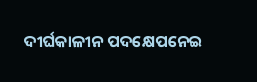ଦୀର୍ଘକାଳୀନ ପଦକ୍ଷେପନେଇ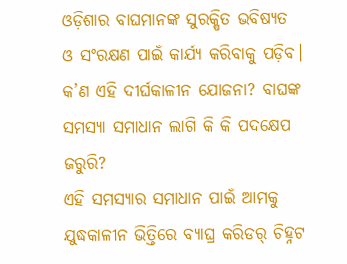ଓଡ଼ିଶାର ବାଘମାନଙ୍କ ସୁରକ୍ଷିତ ଭବିଷ୍ୟତ ଓ ସଂରକ୍ଷଣ ପାଇଁ କାର୍ଯ୍ୟ କରିବାକୁ ପଡ଼ିବ।
କ’ଣ ଏହି ଦୀର୍ଘକାଳୀନ ଯୋଜନା? ବାଘଙ୍କ ସମସ୍ୟା ସମାଧାନ ଲାଗି କି କି ପଦକ୍ଷେପ ଜରୁରି?
ଏହି ସମସ୍ୟାର ସମାଧାନ ପାଇଁ ଆମକୁ ଯୁଦ୍ଧକାଳୀନ ଭିତ୍ତିରେ ବ୍ୟାଘ୍ର କରିଡର୍ ଚିହ୍ନଟ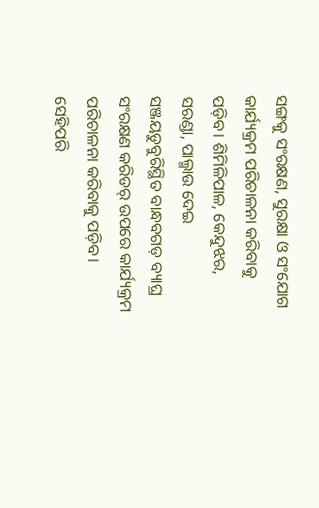ସଙ୍ଗକୁ ସଂରକ୍ଷଣ, ସୁରକ୍ଷା ଓ ସଂଯୋଗ କାର୍ଯ୍ୟକ୍ରମ ପରିଚାଳନା କରିବାକୁ ପଡ଼ିବ। ଶିମିଳିପାଳ, କେନ୍ଦୁଝର, ସରଣ୍ଡା, ପାଲ୍ମାଉ ଦେଇ ସଞ୍ଜୟଡୁବୁରିସ୍ଥିତ ବାନ୍ଧବଗଡ଼ ବ୍ୟାଘ୍ର ସଂରକ୍ଷଣ କରିଡର୍ ଉପରେ କାର୍ଯ୍ୟକ୍ରମ ପରିଚାଳନା କରିବାକୁ ପଡ଼ିବ। ସେହିପରି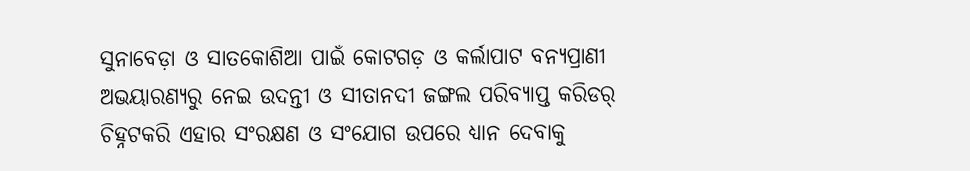ସୁନାବେଡ଼ା ଓ ସାତକୋଶିଆ ପାଇଁ କୋଟଗଡ଼ ଓ କର୍ଲାପାଟ ବନ୍ୟପ୍ରାଣୀ ଅଭୟାରଣ୍ୟରୁ ନେଇ ଉଦନ୍ତୀ ଓ ସୀତାନଦୀ ଜଙ୍ଗଲ ପରିବ୍ୟାପ୍ତ କରିଡର୍ ଚିହ୍ନଟକରି ଏହାର ସଂରକ୍ଷଣ ଓ ସଂଯୋଗ ଉପରେ ଧ୍ୟାନ ଦେବାକୁ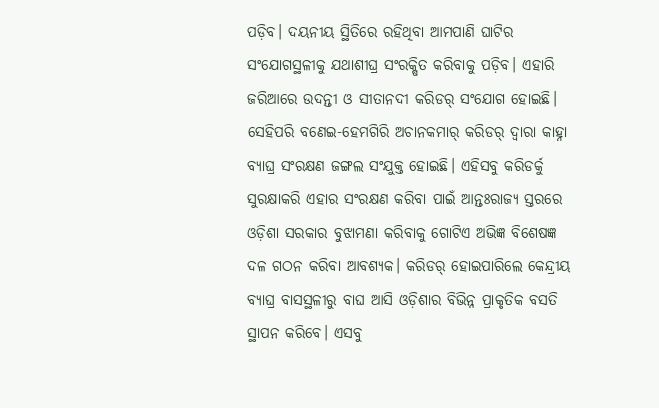ପଡ଼ିବ। ଦୟନୀୟ ସ୍ଥିତିରେ ରହିଥିବା ଆମପାଣି ଘାଟିର ସଂଯୋଗସ୍ଥଳୀକୁ ଯଥାଶୀଘ୍ର ସଂରକ୍ଷିତ କରିବାକୁ ପଡ଼ିବ। ଏହାରି ଜରିଆରେ ଉଦନ୍ତୀ ଓ ସୀତାନଦୀ କରିଡର୍ ସଂଯୋଗ ହୋଇଛି। ସେହିପରି ବଣେଇ-ହେମଗିରି ଅଚାନକମାର୍ କରିଡର୍ ଦ୍ବାରା କାହ୍ନା ବ୍ୟାଘ୍ର ସଂରକ୍ଷଣ ଜଙ୍ଗଲ ସଂଯୁକ୍ତ ହୋଇଛି। ଏହିସବୁ କରିଡର୍କୁ ସୁରକ୍ଷାକରି ଏହାର ସଂରକ୍ଷଣ କରିବା ପାଇଁ ଆନ୍ତଃରାଜ୍ୟ ସ୍ତରରେ ଓଡ଼ିଶା ସରକାର ବୁଝାମଣା କରିବାକୁ ଗୋଟିଏ ଅଭିଜ୍ଞ ବିଶେଷଜ୍ଞ ଦଳ ଗଠନ କରିବା ଆବଶ୍ୟକ। କରିଡର୍ ହୋଇପାରିଲେ କେନ୍ଦ୍ରୀୟ ବ୍ୟାଘ୍ର ବାସସ୍ଥଳୀରୁ ବାଘ ଆସି ଓଡ଼ିଶାର ବିଭିନ୍ନ ପ୍ରାକୃତିକ ବସତି ସ୍ଥାପନ କରିବେ। ଏସବୁ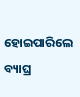ହୋଇପାରିଲେ ବ୍ୟାଘ୍ର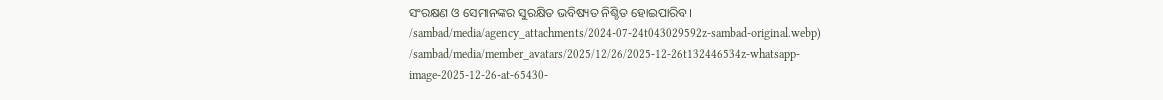ସଂରକ୍ଷଣ ଓ ସେମାନଙ୍କର ସୁରକ୍ଷିତ ଭବିଷ୍ୟତ ନିଶ୍ଚିତ ହୋଇପାରିବ।
/sambad/media/agency_attachments/2024-07-24t043029592z-sambad-original.webp)
/sambad/media/member_avatars/2025/12/26/2025-12-26t132446534z-whatsapp-image-2025-12-26-at-65430-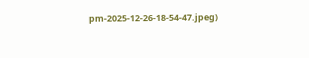pm-2025-12-26-18-54-47.jpeg)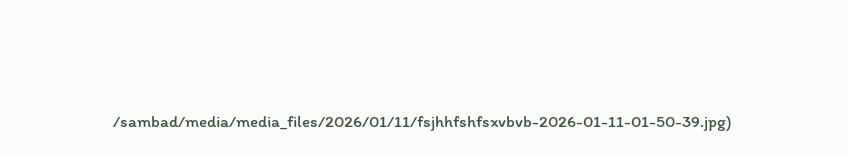/sambad/media/media_files/2026/01/11/fsjhhfshfsxvbvb-2026-01-11-01-50-39.jpg)